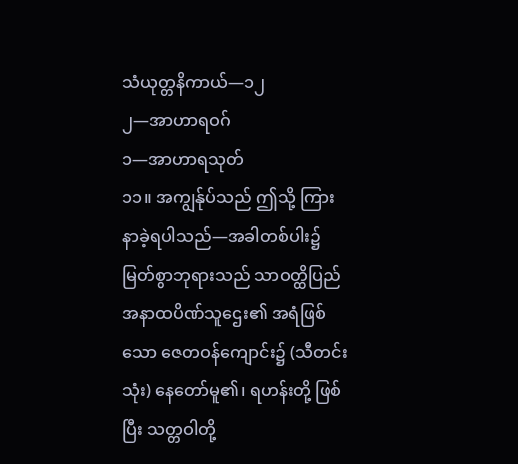သံယုတ္တနိကာယ်—၁၂
၂—အာဟာရဝဂ်
၁—အာဟာရသုတ်
၁၁။ အကျွန်ုပ်သည် ဤသို့ ကြားနာခဲ့ရပါသည်—အခါတစ်ပါး၌ မြတ်စွာဘုရားသည် သာဝတ္ထိပြည် အနာထပိဏ်သူဌေး၏ အရံဖြစ်သော ဇေတဝန်ကျောင်း၌ (သီတင်းသုံး) နေတော်မူ၏၊ ရဟန်းတို့ ဖြစ်ပြီး သတ္တဝါတို့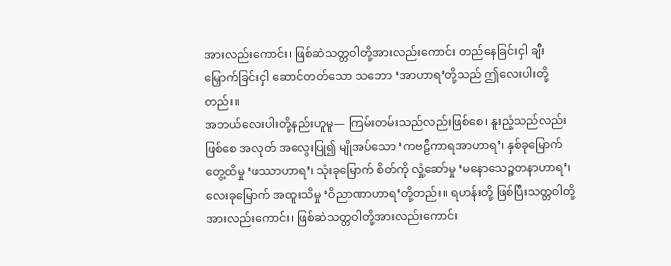အားလည်းကောင်း၊ ဖြစ်ဆဲသတ္တဝါတို့အားလည်းကောင်း တည်နေခြင်းငှါ ချီးမြှောက်ခြင်းငှါ ဆောင်တတ်သော သဘော ‘အာဟာရ’တို့သည် ဤလေးပါးတို့တည်း။
အဘယ်လေးပါးတို့နည်းဟူမူ— ကြမ်းတမ်းသည်လည်းဖြစ်စေ၊ နူးညံ့သည်လည်းဖြစ်စေ အလုတ် အလွေးပြု၍ မျိုအပ်သော ‘ကဗဠီကာရအာဟာရ’၊ နှစ်ခုမြောက် တွေ့ထိမှု ‘ဖဿာဟာရ’၊ သုံးခုမြောက် စိတ်ကို လှုံ့ဆော်မှု ‘မနောသေဉ္စတနာဟာရ’၊ လေးခုမြောက် အထူးသိမှု ‘ဝိညာဏာဟာရ’တို့တည်း။ ရဟန်းတို့ ဖြစ်ပြီးသတ္တဝါတို့အားလည်းကောင်း၊ ဖြစ်ဆဲသတ္တဝါတို့အားလည်းကောင်း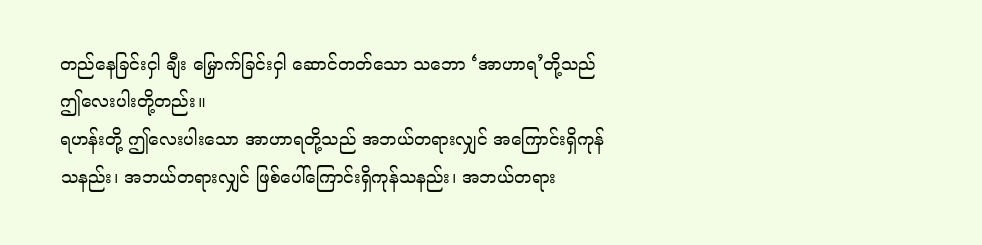တည်နေခြင်းငှါ ချီး မြှောက်ခြင်းငှါ ဆောင်တတ်သော သဘော ‘အာဟာရ’တို့သည် ဤလေးပါးတို့တည်း။
ရဟန်းတို့ ဤလေးပါးသော အာဟာရတို့သည် အဘယ်တရားလျှင် အကြောင်းရှိကုန်သနည်း၊ အဘယ်တရားလျှင် ဖြစ်ပေါ်ကြောင်းရှိကုန်သနည်း၊ အဘယ်တရား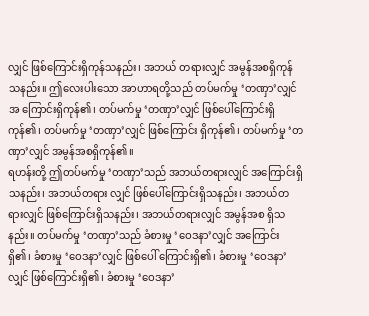လျှင် ဖြစ်ကြောင်းရှိကုန်သနည်း၊ အဘယ် တရားလျှင် အမွန်အစရှိကုန်သနည်း။ ဤလေးပါးသော အာဟာရတို့သည် တပ်မက်မှု ‘တဏှာ’လျှင် အ ကြောင်းရှိကုန်၏၊ တပ်မက်မှု ‘တဏှာ’လျှင် ဖြစ်ပေါ်ကြောင်းရှိကုန်၏၊ တပ်မက်မှု ‘တဏှာ’လျှင် ဖြစ်ကြောင်း ရှိကုန်၏၊ တပ်မက်မှု ‘တဏှာ’လျှင် အမွန်အစရှိကုန်၏။
ရဟန်းတို့ ဤတပ်မက်မှု ‘တဏှာ’သည် အဘယ်တရားလျှင် အကြောင်းရှိသနည်း၊ အဘယ်တရား လျှင် ဖြစ်ပေါ်ကြောင်းရှိသနည်း၊ အဘယ်တရားလျှင် ဖြစ်ကြောင်းရှိသနည်း၊ အဘယ်တရားလျှင် အမွန်အစ ရှိသနည်း။ တပ်မက်မှု ‘တဏှာ’သည် ခံစားမှု ‘ဝေဒနာ’လျှင် အကြောင်းရှိ၏၊ ခံစားမှု ‘ဝေဒနာ’လျှင် ဖြစ်ပေါ် ကြောင်းရှိ၏၊ ခံစားမှု ‘ဝေဒနာ’လျှင် ဖြစ်ကြောင်းရှိ၏၊ ခံစားမှု ‘ဝေဒနာ’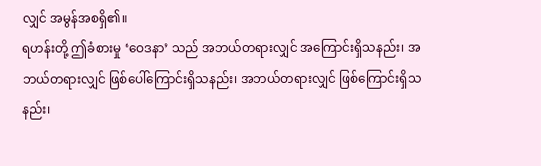လျှင် အမွန်အစရှိ၏။
ရဟန်းတို့ ဤခံစားမှု ‘ဝေဒနာ’ သည် အဘယ်တရားလျှင် အကြောင်းရှိသနည်း၊ အဘယ်တရားလျှင် ဖြစ်ပေါ်ကြောင်းရှိသနည်း၊ အဘယ်တရားလျှင် ဖြစ်ကြောင်းရှိသနည်း၊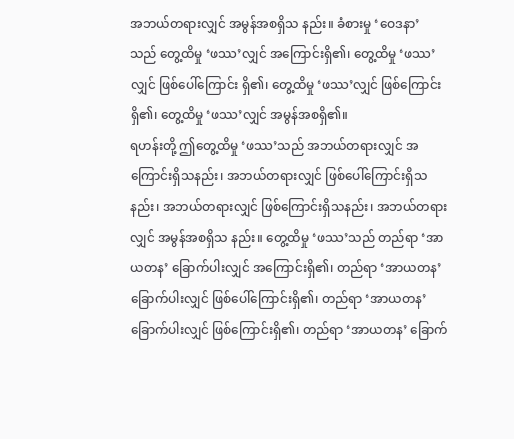အဘယ်တရားလျှင် အမွန်အစရှိသ နည်း။ ခံစားမှု ‘ဝေဒနာ’ သည် တွေ့ထိမှု ‘ဖဿ’လျှင် အကြောင်းရှိ၏၊ တွေ့ထိမှု ‘ဖဿ’လျှင် ဖြစ်ပေါ်ကြောင်း ရှိ၏၊ တွေ့ထိမှု ‘ဖဿ’လျှင် ဖြစ်ကြောင်းရှိ၏၊ တွေ့ထိမှု ‘ဖဿ’လျှင် အမွန်အစရှိ၏။
ရဟန်းတို့ ဤတွေ့ထိမှု ‘ဖဿ’သည် အဘယ်တရားလျှင် အကြောင်းရှိသနည်း၊ အဘယ်တရားလျှင် ဖြစ်ပေါ်ကြောင်းရှိသနည်း၊ အဘယ်တရားလျှင် ဖြစ်ကြောင်းရှိသနည်း၊ အဘယ်တရားလျှင် အမွန်အစရှိသ နည်း။ တွေ့ထိမှု ‘ဖဿ’သည် တည်ရာ ‘အာယတန’ ခြောက်ပါးလျှင် အကြောင်းရှိ၏၊ တည်ရာ ‘အာယတန’ ခြောက်ပါးလျှင် ဖြစ်ပေါ်ကြောင်းရှိ၏၊ တည်ရာ ‘အာယတန’ ခြောက်ပါးလျှင် ဖြစ်ကြောင်းရှိ၏၊ တည်ရာ ‘အာယတန’ ခြောက်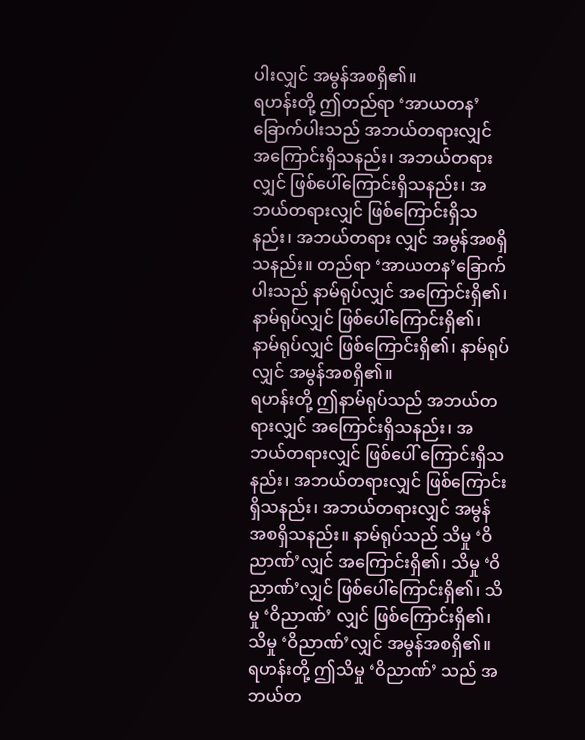ပါးလျှင် အမွန်အစရှိ၏။
ရဟန်းတို့ ဤတည်ရာ ‘အာယတန’ ခြောက်ပါးသည် အဘယ်တရားလျှင် အကြောင်းရှိသနည်း၊ အဘယ်တရားလျှင် ဖြစ်ပေါ်ကြောင်းရှိသနည်း၊ အဘယ်တရားလျှင် ဖြစ်ကြောင်းရှိသနည်း၊ အဘယ်တရား လျှင် အမွန်အစရှိသနည်း။ တည်ရာ ‘အာယတန’ခြောက်ပါးသည် နာမ်ရုပ်လျှင် အကြောင်းရှိ၏၊ နာမ်ရုပ်လျှင် ဖြစ်ပေါ်ကြောင်းရှိ၏၊ နာမ်ရုပ်လျှင် ဖြစ်ကြောင်းရှိ၏၊ နာမ်ရုပ်လျှင် အမွန်အစရှိ၏။
ရဟန်းတို့ ဤနာမ်ရုပ်သည် အဘယ်တရားလျှင် အကြောင်းရှိသနည်း၊ အဘယ်တရားလျှင် ဖြစ်ပေါ် ကြောင်းရှိသနည်း၊ အဘယ်တရားလျှင် ဖြစ်ကြောင်းရှိသနည်း၊ အဘယ်တရားလျှင် အမွန်အစရှိသနည်း။ နာမ်ရုပ်သည် သိမှု ‘ဝိညာဏ်’လျှင် အကြောင်းရှိ၏၊ သိမှု ‘ဝိညာဏ်’လျှင် ဖြစ်ပေါ်ကြောင်းရှိ၏၊ သိမှု ‘ဝိညာဏ်’ လျှင် ဖြစ်ကြောင်းရှိ၏၊ သိမှု ‘ဝိညာဏ်’လျှင် အမွန်အစရှိ၏။
ရဟန်းတို့ ဤသိမှု ‘ဝိညာဏ်’ သည် အဘယ်တ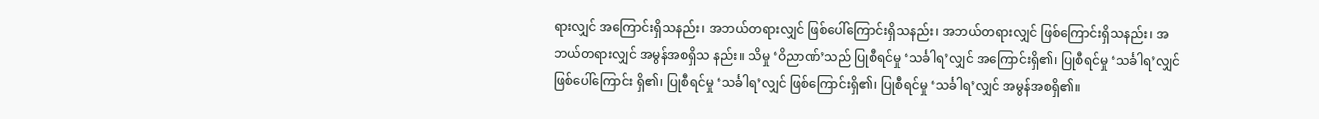ရားလျှင် အကြောင်းရှိသနည်း၊ အဘယ်တရားလျှင် ဖြစ်ပေါ်ကြောင်းရှိသနည်း၊ အဘယ်တရားလျှင် ဖြစ်ကြောင်းရှိသနည်း၊ အဘယ်တရားလျှင် အမွန်အစရှိသ နည်း။ သိမှု ‘ဝိညာဏ်’သည် ပြုစီရင်မှု ‘သင်္ခါရ’လျှင် အကြောင်းရှိ၏၊ ပြုစီရင်မှု ‘သင်္ခါရ’လျှင် ဖြစ်ပေါ်ကြောင်း ရှိ၏၊ ပြုစီရင်မှု ‘သင်္ခါရ’လျှင် ဖြစ်ကြောင်းရှိ၏၊ ပြုစီရင်မှု ‘သင်္ခါရ’လျှင် အမွန်အစရှိ၏။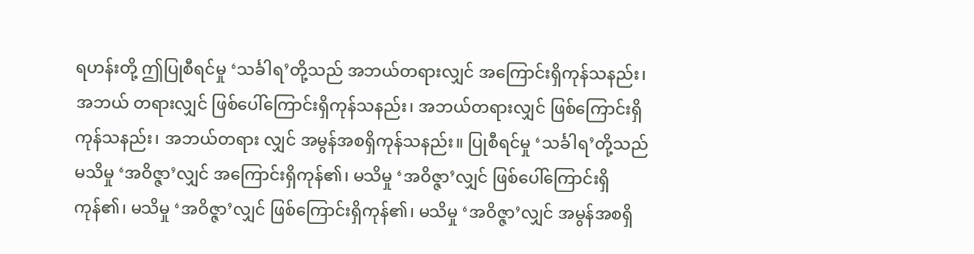ရဟန်းတို့ ဤပြုစီရင်မှု ‘သင်္ခါရ’တို့သည် အဘယ်တရားလျှင် အကြောင်းရှိကုန်သနည်း၊ အဘယ် တရားလျှင် ဖြစ်ပေါ်ကြောင်းရှိကုန်သနည်း၊ အဘယ်တရားလျှင် ဖြစ်ကြောင်းရှိကုန်သနည်း၊ အဘယ်တရား လျှင် အမွန်အစရှိကုန်သနည်း။ ပြုစီရင်မှု ‘သင်္ခါရ’တို့သည် မသိမှု ‘အဝိဇ္ဇာ’လျှင် အကြောင်းရှိကုန်၏၊ မသိမှု ‘အဝိဇ္ဇာ’လျှင် ဖြစ်ပေါ်ကြောင်းရှိကုန်၏၊ မသိမှု ‘အဝိဇ္ဇာ’လျှင် ဖြစ်ကြောင်းရှိကုန်၏၊ မသိမှု ‘အဝိဇ္ဇာ’လျှင် အမွန်အစရှိ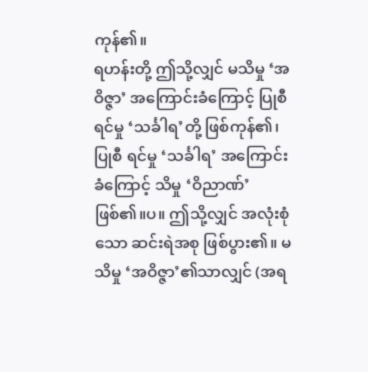ကုန်၏။
ရဟန်းတို့ ဤသို့လျှင် မသိမှု ‘အဝိဇ္ဇာ’ အကြောင်းခံကြောင့် ပြုစီရင်မှု ‘သင်္ခါရ’တို့ ဖြစ်ကုန်၏၊ ပြုစီ ရင်မှု ‘သင်္ခါရ’ အကြောင်းခံကြောင့် သိမှု ‘ဝိညာဏ်’ ဖြစ်၏။ပ။ ဤသို့လျှင် အလုံးစုံသော ဆင်းရဲအစု ဖြစ်ပွား၏။ မသိမှု ‘အဝိဇ္ဇာ’၏သာလျှင် (အရ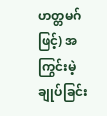ဟတ္တမဂ်ဖြင့်) အကြွင်းမဲ့ ချုပ်ခြင်း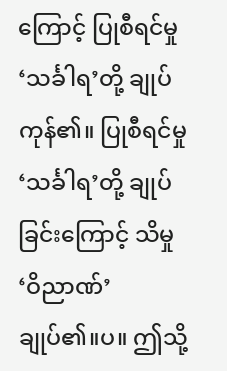ကြောင့် ပြုစီရင်မှု ‘သင်္ခါရ’တို့ ချုပ်ကုန်၏။ ပြုစီရင်မှု ‘သင်္ခါရ’တို့ ချုပ်ခြင်းကြောင့် သိမှု ‘ဝိညာဏ်’ ချုပ်၏။ပ။ ဤသို့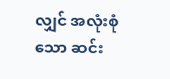လျှင် အလုံးစုံသော ဆင်း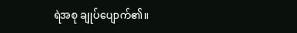ရဲအစု ချုပ်ပျောက်၏။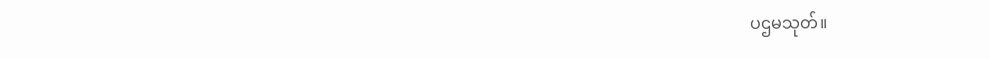ပဌမသုတ်။